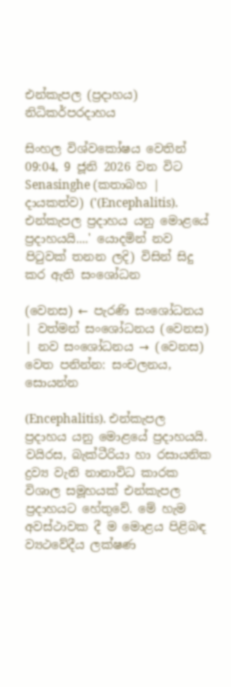එන්කැපල (ප්‍රදාහය) නිධිකර්පරදාහය

සිංහල විශ්වකෝෂය වෙතින්
09:04, 9 ජූනි 2026 වන විට Senasinghe (කතාබහ | දායකත්ව) ('(Encephalitis). එන්කැපල ප්‍රදාහය යනු මොළයේ ප්‍රදාහයයි....' යොදමින් නව පිටුවක් තනන ලදි) විසින් සිදු කර ඇති සංශෝධන

(වෙනස) ← පැරණි සංශෝධනය | වත්මන් සංශෝධනය (වෙනස) | නව සංශෝධනය → (වෙනස)
වෙත පනින්න: සංචලනය, සොයන්න

(Encephalitis). එන්කැපල ප්‍රදාහය යනු මොළයේ ප්‍රදාහයයි. වයිරස, බැක්ටීරියා හා රසායනික ද්‍රව්‍ය වැනි නානාවිධ කාරක විශාල සමූහයක් එන්කැපල ප්‍රදාහයට හේතුවේ. මේ හැම අවස්ථාවක දී ම මොළය පිළිබඳ ව්‍යථවේදීය ලක්ෂණ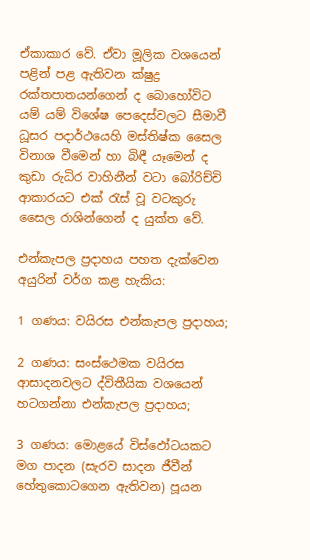ඒකාකාර වේ. ඒවා මූලික වශයෙන් පළින් පළ ඇතිවන ක්ෂුද්‍ර රක්තපාතයන්ගෙන් ද බොහෝවිට යම් යම් විශේෂ පෙදෙස්වලට සීමාවී ධූසර පදාර්ථයෙහි මස්තිෂ්ක සෛල විනාශ වීමෙන් හා බිඳී යෑමෙන් ද කුඩා රුධිර වාහිනීන් වටා බෝරිච්චි ආකාරයට එක් රැස් වූ වටකුරු සෛල රාශින්ගෙන් ද යුක්ත වේ.

එන්කැපල ප්‍රදාහය පහත දැක්වෙන අයුරින් වර්ග කළ හැකිය:

1 ගණය: වයිරස එන්කැපල ප්‍රදාහය;

2 ගණය: සංස්ථෙමක වයිරස ආසාදනවලට ද්විතීයික වශයෙන් හටගන්නා එන්කැපල ප්‍රදාහය;

3 ගණය: මොළයේ විස්ඵෝටයකට මග පාදන (සැරව සාදන ජීවීන් හේතුකොටගෙන ඇතිවන) පූයන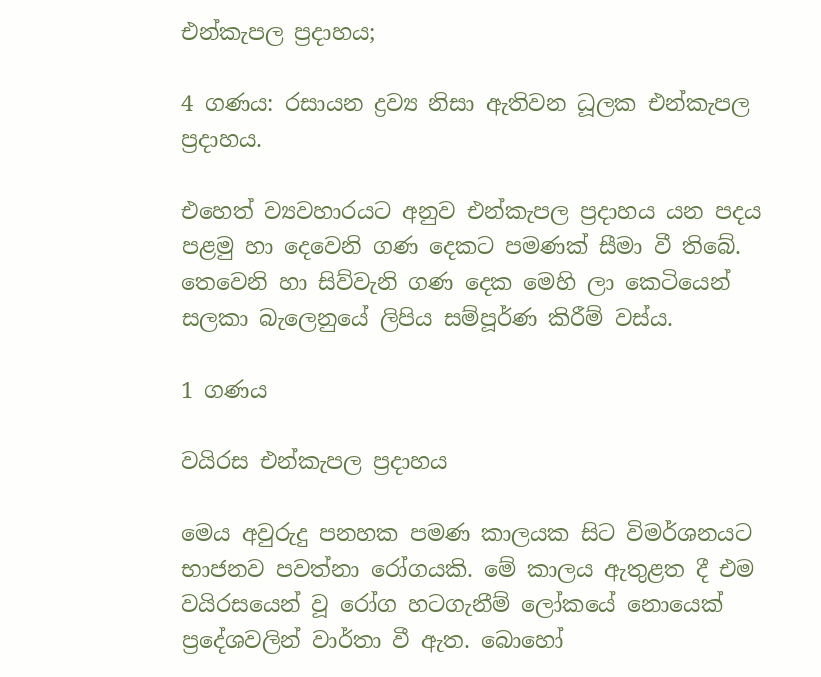එන්කැපල ප්‍රදාහය;

4 ගණය: රසායන ද්‍රව්‍ය නිසා ඇතිවන ධූලක එන්කැපල ප්‍රදාහය.

එහෙත් ව්‍යවහාරයට අනුව එන්කැපල ප්‍රදාහය යන පදය පළමු හා දෙවෙනි ගණ දෙකට පමණක් සීමා වී තිබේ. තෙවෙනි හා සිව්වැනි ගණ දෙක මෙහි ලා කෙටියෙන් සලකා බැලෙනුයේ ලිපිය සම්පූර්ණ කිරීම් වස්ය.

1 ගණය

වයිරස එන්කැපල ප්‍රදාහය

මෙය අවුරුදු පනහක පමණ කාලයක සිට විමර්ශනයට භාජනව පවත්නා රෝගයකි. මේ කාලය ඇතුළත දී එම වයිරසයෙන් වූ රෝග හටගැනීම් ලෝකයේ නොයෙක් ප්‍රදේශවලින් වාර්තා වී ඇත. බොහෝ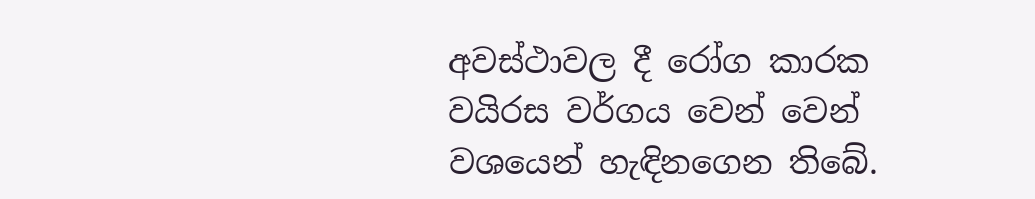අවස්ථාවල දී රෝග කාරක වයිරස වර්ගය වෙන් වෙන් වශයෙන් හැඳිනගෙන තිබේ.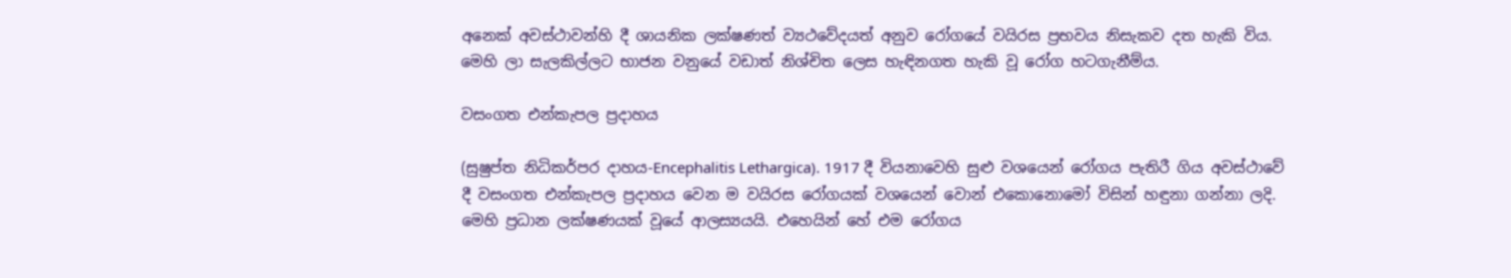අනෙක් අවස්ථාවන්හි දී ශායනික ලක්ෂණත් ව්‍යථවේදයත් අනුව රෝගයේ වයිරස ප්‍රභවය නිසැකව දත හැකි විය. මෙහි ලා සැලකිල්ලට භාජන වනුයේ වඩාත් නිශ්චිත ලෙස හැඳිනගත හැකි වූ රෝග හටගැනීම්ය.

වසංගත එන්කැපල ප්‍රදාහය

(සුෂුප්ත නිධිකර්පර දාහය-Encephalitis Lethargica). 1917 දී වියනාවෙහි සුළු වශයෙන් රෝගය පැතිරී ගිය අවස්ථාවේ දී වසංගත එන්කැපල ප්‍රදාහය වෙන ම වයිරස රෝගයක් වශයෙන් වොන් එකොනොමෝ විසින් හඳුනා ගන්නා ලදි. මෙහි ප්‍රධාන ලක්ෂණයක් වූයේ ආලස්‍යයයි. එහෙයින් හේ එම රෝගය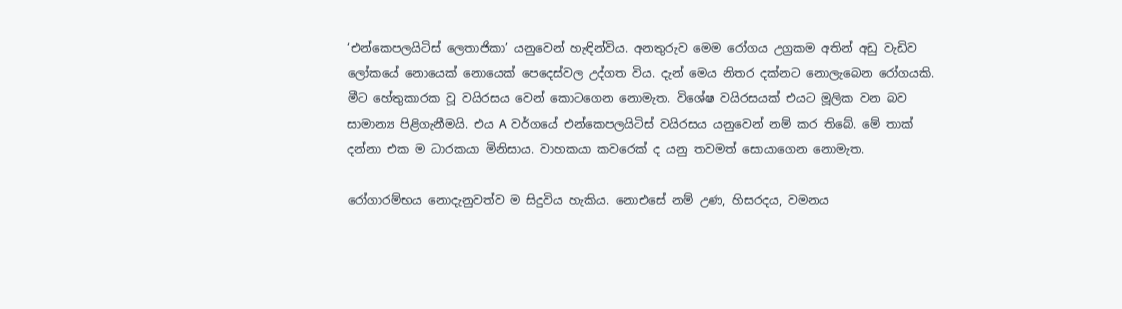‘එන්කෙපලයිටිස් ලෙතාජිකා’ යනුවෙන් හැඳින්විය. අනතුරුව මෙම රෝගය උග්‍රකම අතින් අඩු වැඩිව ලෝකයේ නොයෙක් නොයෙක් පෙදෙස්වල උද්ගත විය. දැන් මෙය නිතර දක්නට නොලැබෙන රෝගයකි. මීට හේතුකාරක වූ වයිරසය වෙන් කොටගෙන නොමැත. විශේෂ වයිරසයක් එයට මූලික වන බව සාමාන්‍ය පිළිගැනීමයි. එය A වර්ගයේ එන්කෙපලයිටිස් වයිරසය යනුවෙන් නම් කර තිබේ. මේ තාක් දන්නා එක ම ධාරකයා මිනිසාය. වාහකයා කවරෙක් ද යනු තවමත් සොයාගෙන නොමැත.

රෝගාරම්භය නොදැනුවත්ව ම සිදුවිය හැකිය. නොඑසේ නම් උණ, හිසරදය, වමනය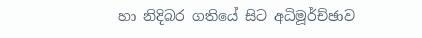හා නිදිබර ගතියේ සිට අධිමූර්ච්ඡාව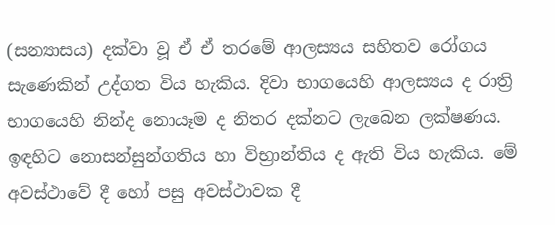(සන්‍යාසය) දක්වා වූ ඒ ඒ තරමේ ආලස්‍යය සහිතව රෝගය සැණෙකින් උද්ගත විය හැකිය. දිවා භාගයෙහි ආලස්‍යය ද රාත්‍රි භාගයෙහි නින්ද නොයෑම ද නිතර දක්නට ලැබෙන ලක්ෂණය. ඉඳහිට නොසන්සුන්ගතිය හා විභ්‍රාන්තිය ද ඇති විය හැකිය. මේ අවස්ථාවේ දී හෝ පසු අවස්ථාවක දී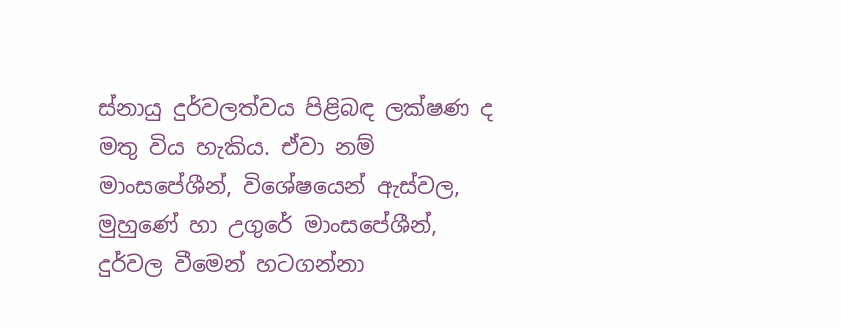ස්නායු දුර්වලත්වය පිළිබඳ ලක්ෂණ ද මතු විය හැකිය. ඒවා නම් මාංසපේශීන්, විශේෂයෙන් ඇස්වල, මුහුණේ හා උගුරේ මාංසපේශීන්, දුර්වල වීමෙන් හටගන්නා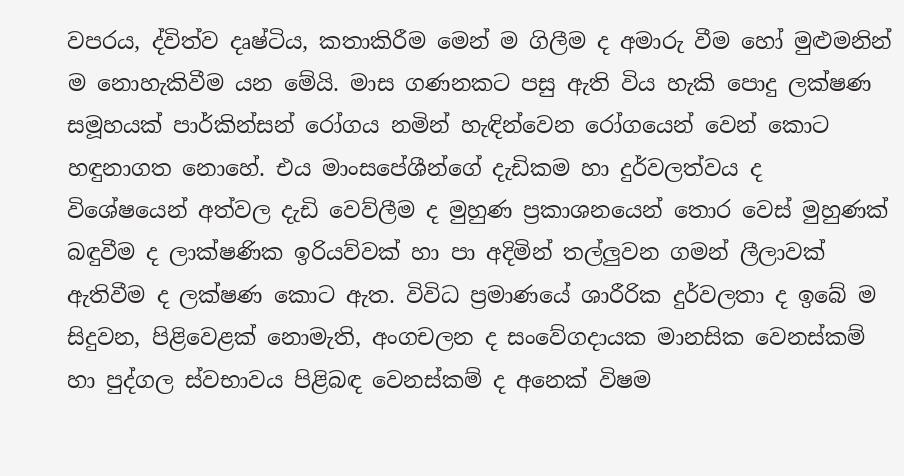වපරය, ද්විත්ව දෘෂ්ටිය, කතාකිරීම මෙන් ම ගිලීම ද අමාරු වීම හෝ මුළුමනින් ම නොහැකිවීම යන මේයි. මාස ගණනකට පසු ඇති විය හැකි පොදු ලක්ෂණ සමූහයක් පාර්කින්සන් රෝගය නමින් හැඳින්වෙන රෝගයෙන් වෙන් කොට හඳුනාගත නොහේ. එය මාංසපේශීන්ගේ දැඩිකම හා දුර්වලත්වය ද විශේෂයෙන් අත්වල දැඩි වෙව්ලීම ද මුහුණ ප්‍රකාශනයෙන් තොර වෙස් මුහුණක් බඳුවීම ද ලාක්ෂණික ඉරියව්වක් හා පා අදිමින් තල්ලුවන ගමන් ලීලාවක් ඇතිවීම ද ලක්ෂණ කොට ඇත. විවිධ ප්‍රමාණයේ ශාරීරික දුර්වලතා ද ඉබේ ම සිදුවන, පිළිවෙළක් නොමැති, අංගචලන ද සංවේගදායක මානසික වෙනස්කම් හා පුද්ගල ස්වභාවය පිළිබඳ වෙනස්කම් ද අනෙක් විෂම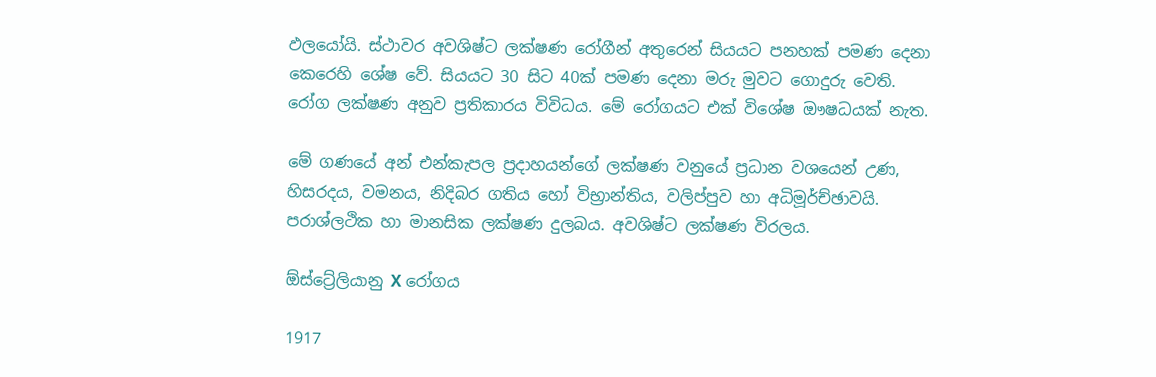ඵලයෝයි. ස්ථාවර අවශිෂ්ට ලක්ෂණ රෝගීන් අතුරෙන් සියයට පනහක් පමණ දෙනා කෙරෙහි ශේෂ වේ. සියයට 30 සිට 40ක් පමණ දෙනා මරු මුවට ගොදුරු වෙති. රෝග ලක්ෂණ අනුව ප්‍රතිකාරය විවිධය. මේ රෝගයට එක් විශේෂ ඖෂධයක් නැත.

මේ ගණයේ අන් එන්කැපල ප්‍රදාහයන්ගේ ලක්ෂණ වනුයේ ප්‍රධාන වශයෙන් උණ, හිසරදය, වමනය, නිදිබර ගතිය හෝ විභ්‍රාන්තිය, වලිප්පුව හා අධිමූර්ච්ඡාවයි. පරාශ්ලථික හා මානසික ලක්ෂණ දුලබය. අවශිෂ්ට ලක්ෂණ විරලය.

ඕස්ට්‍රේලියානු X රෝගය

1917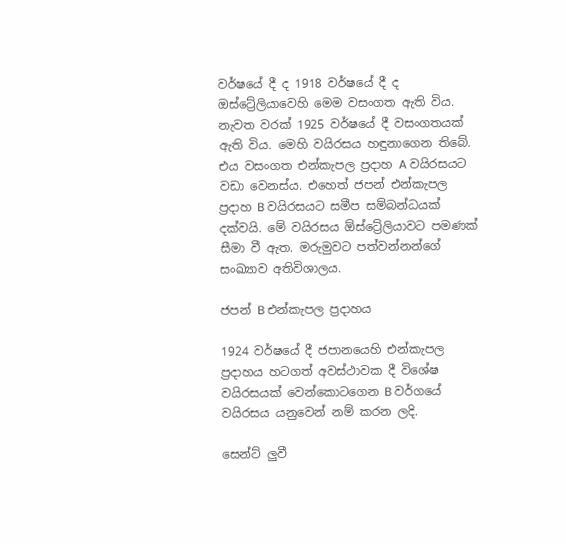වර්ෂයේ දී ද 1918 වර්ෂයේ දී ද ඔස්ට්‍රේලියාවෙහි මෙම වසංගත ඇති විය. නැවත වරක් 1925 වර්ෂයේ දී වසංගතයක් ඇති විය. මෙහි වයිරසය හඳුනාගෙන තිබේ. එය වසංගත එන්කැපල ප්‍රදාහ A වයිරසයට වඩා වෙනස්ය. එහෙත් ජපන් එන්කැපල ප්‍රදාහ B වයිරසයට සමීප සම්බන්ධයක් දක්වයි. මේ වයිරසය ඕස්ට්‍රේලියාවට පමණක් සීමා වී ඇත. මරුමුවට පත්වන්නන්ගේ සංඛ්‍යාව අතිවිශාලය.

ජපන් B එන්කැපල ප්‍රදාහය

1924 වර්ෂයේ දී ජපානයෙහි එන්කැපල ප්‍රදාහය හටගත් අවස්ථාවක දී විශේෂ වයිරසයක් වෙන්කොටගෙන B වර්ගයේ වයිරසය යනුවෙන් නම් කරන ලදි.

සෙන්ට් ලුවී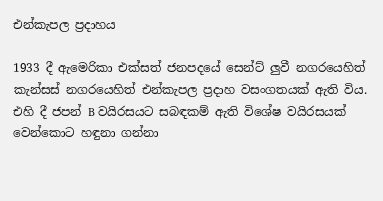එන්කැපල ප්‍රදාහය

1933 දී ඇමෙරිකා එක්සත් ජනපදයේ සෙන්ට් ලුවී නගරයෙහිත් කැන්සස් නගරයෙහිත් එන්කැපල ප්‍රදාහ වසංගතයක් ඇති විය. එහි දී ජපන් B වයිරසයට සබඳකම් ඇති විශේෂ වයිරසයක් වෙන්කොට හඳුනා ගන්නා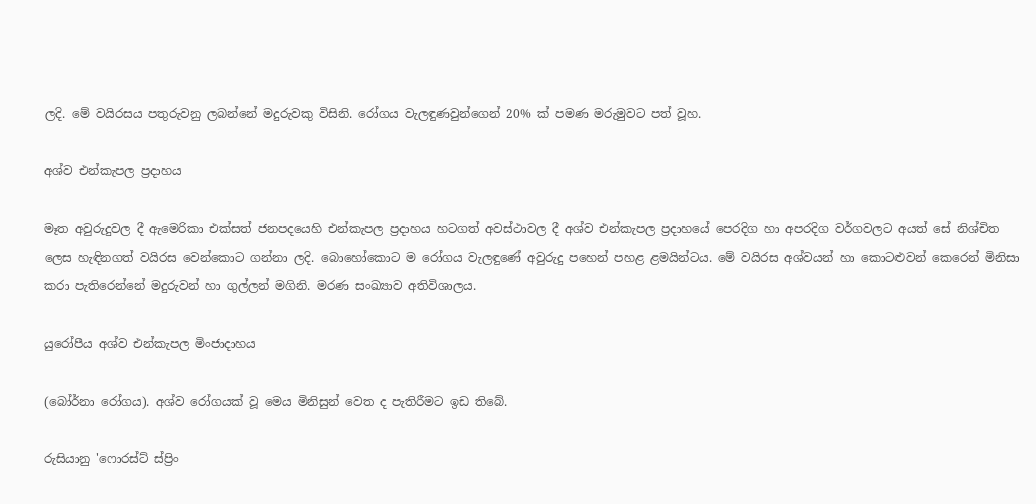ලදි. මේ වයිරසය පතුරුවනු ලබන්නේ මදුරුවකු විසිනි. රෝගය වැලඳුණවුන්ගෙන් 20% ක් පමණ මරුමුවට පත් වූහ.

අශ්ව එන්කැපල ප්‍රදාහය

මෑත අවුරුදුවල දී ඇමෙරිකා එක්සත් ජනපදයෙහි එන්කැපල ප්‍රදාහය හටගත් අවස්ථාවල දී අශ්ව එන්කැපල ප්‍රදාහයේ පෙරදිග හා අපරදිග වර්ගවලට අයත් සේ නිශ්චිත ලෙස හැඳිනගත් වයිරස වෙන්කොට ගන්නා ලදි. බොහෝකොට ම රෝගය වැලඳුණේ අවුරුදු පහෙන් පහළ ළමයින්ටය. මේ වයිරස අශ්වයන් හා කොටළුවන් කෙරෙන් මිනිසා කරා පැතිරෙන්නේ මදුරුවන් හා ගුල්ලන් මගිනි. මරණ සංඛ්‍යාව අතිවිශාලය.

යුරෝපීය අශ්ව එන්කැපල මිංජාදාහය

(බෝර්නා රෝගය). අශ්ව රෝගයක් වූ මෙය මිනිසුන් වෙත ද පැතිරීමට ඉඩ තිබේ.

රුසියානු ‍‍'ෆොරස්ට් ස්ප්‍රිං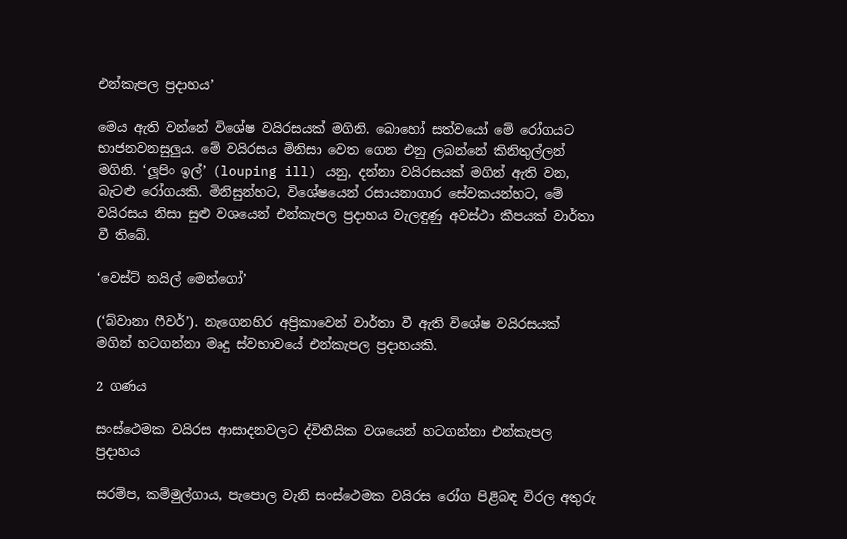එන්කැපල ප්‍රදාහය’

මෙය ඇති වන්නේ විශේෂ වයිරසයක් මගිනි. බොහෝ සත්වයෝ මේ රෝගයට භාජනවනසුලුය. මේ වයිරසය මිනිසා වෙත ගෙන එනු ලබන්නේ කිනිතුල්ලන් මගිනි. ‘ලූපිං ඉල්’ (louping ill) යනු, දන්නා වයිරසයක් මගින් ඇති වන, බැටළු රෝගයකි. මිනිසුන්හට, විශේෂයෙන් රසායනාගාර සේවකයන්හට, මේ වයිරසය නිසා සුළු වශයෙන් එන්කැපල ප්‍රදාහය වැලඳුණු අවස්ථා කීපයක් වාර්තා වී තිබේ.

‘වෙස්ට් නයිල් මෙන්ගෝ’

(‘බ්වානා ෆීවර්’). නැගෙනහිර අප්‍රිකාවෙන් වාර්තා වී ඇති විශේෂ වයිරසයක් මගින් හටගන්නා මෘදු ස්වභාවයේ එන්කැපල ප්‍රදාහයකි.

2 ගණය

සංස්ථෙමක වයිරස ආසාදනවලට ද්විතීයික වශයෙන් හටගන්නා එන්කැපල ප්‍රදාහය

සරම්ප, කම්මුල්ගාය, පැපොල වැනි සංස්ථෙමක වයිරස රෝග පිළිබඳ විරල අතුරු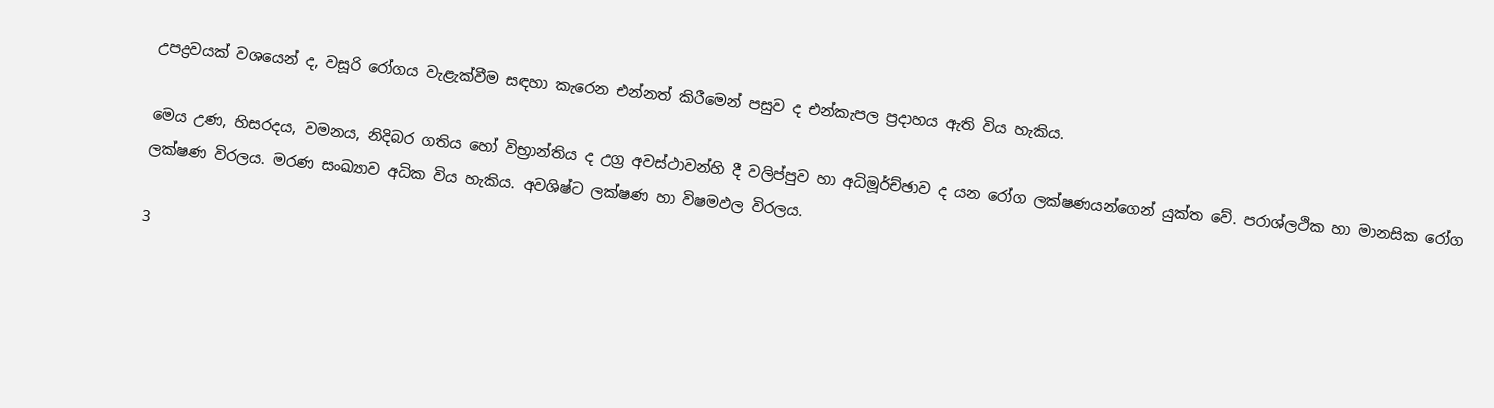උපද්‍රවයක් වශයෙන් ද, වසූරි රෝගය වැළැක්වීම සඳහා කැරෙන එන්නත් කිරීමෙන් පසුව ද එන්කැපල ප්‍රදාහය ඇති විය හැකිය.

මෙය උණ, හිසරදය, වමනය, නිදිබර ගතිය හෝ විභ්‍රාන්තිය ද උග්‍ර අවස්ථාවන්හි දී වලිප්පුව හා අධිමූර්ච්ඡාව ද යන රෝග ලක්ෂණයන්ගෙන් යුක්ත වේ. පරාශ්ලථික හා මානසික රෝග ලක්ෂණ විරලය. මරණ සංඛ්‍යාව අධික විය හැකිය. අවශිෂ්ට ලක්ෂණ හා විෂමඵල විරලය.

3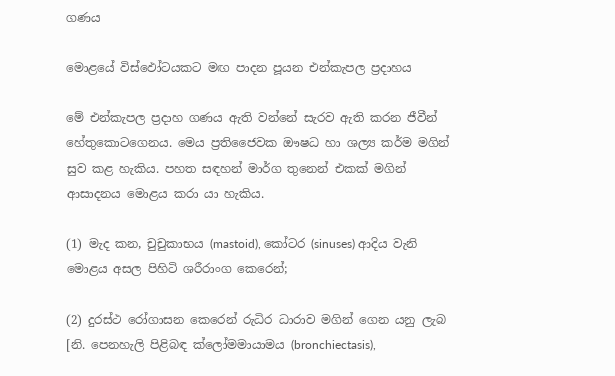ගණය

මොළයේ විස්ඵෝටයකට මඟ පාදන පූයන එන්කැපල ප්‍රදාහය

මේ එන්කැපල ප්‍රදාහ ගණය ඇති වන්නේ සැරව ඇති කරන ජීවීන් හේතුකොටගෙනය. මෙය ප්‍රතිජෛවක ඖෂධ හා ශල්‍ය කර්ම මගින් සුව කළ හැකිය. පහත සඳහන් මාර්ග තුනෙන් එකක් මගින් ආසාදනය මොළය කරා යා හැකිය.

(1) මැද කන, චුචුකාභය (mastoid), කෝටර (sinuses) ආදිය වැනි මොළය අසල පිහිටි ශරීරාංග කෙරෙන්;

(2) දුරස්ථ රෝගාසන කෙරෙන් රුධිර ධාරාව මගින් ගෙන යනු ලැබ [නි. පෙනහැලි පිළිබඳ ක්ලෝමමායාමය (bronchiectasis),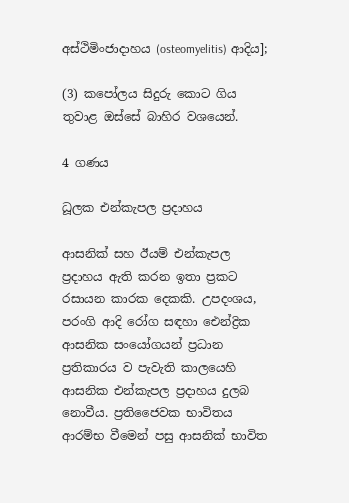අස්ථිමිංජාදාහය (osteomyelitis) ආදිය];

(3) කපෝලය සිදුරු කොට ගිය තුවාළ ඔස්සේ බාහිර වශයෙන්.

4 ගණය

ධූලක එන්කැපල ප්‍රදාහය

ආසනික් සහ ඊයම් එන්කැපල ප්‍රදාහය ඇති කරන ඉතා ප්‍රකට රසායන කාරක දෙකකි. උපදංශය, පරංගි ආදි රෝග සඳහා ඓන්ද්‍රික ආසනික සංයෝගයන් ප්‍රධාන ප්‍රතිකාරය ව පැවැති කාලයෙහි ආසනික එන්කැපල ප්‍රදාහය දුලබ නොවීය. ප්‍රතිජෛවක භාවිතය ආරම්භ වීමෙන් පසු ආසනික් භාවිත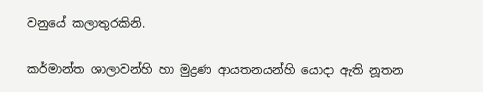වනුයේ කලාතුරකිනි.

කර්මාන්ත ශාලාවන්හි හා මුද්‍රණ ආයතනයන්හි යොදා ඇති නූතන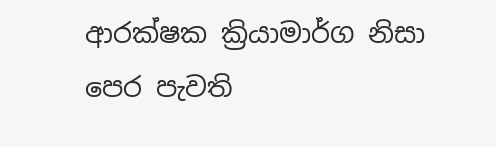ආරක්ෂක ක්‍රියාමාර්ග නිසා පෙර පැවති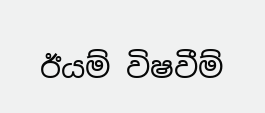ඊයම් විෂවීම්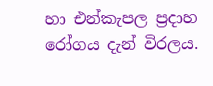හා එන්කැපල ප්‍රදාහ රෝගය දැන් විරලය.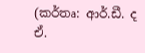(කර්තෘ: ආර්.ඩී. ද ඒ.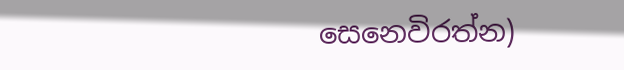සෙනෙවිරත්න)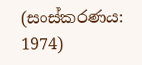(සංස්කරණය: 1974)